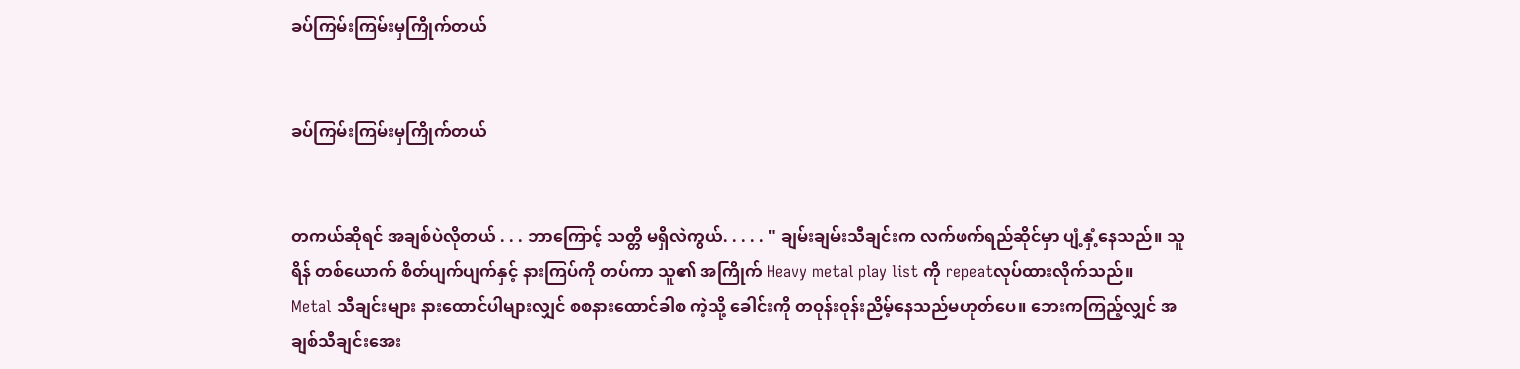ခပ်ကြမ်းကြမ်းမှကြိုက်တယ်


ခပ်ကြမ်းကြမ်းမှကြိုက်တယ်


တကယ်ဆိုရင် အချစ်ပဲလိုတယ် . . . ဘာကြောင့် သတ္တိ မရှိလဲကွယ်. . . . . " ချမ်းချမ်းသီချင်းက လက်ဖက်ရည်ဆိုင်မှာ ပျံ့နှံ့နေသည်။ သူရိန် တစ်ယောက် စိတ်ပျက်ပျက်နှင့် နားကြပ်ကို တပ်ကာ သူ၏ အကြိုက် Heavy metal play list ကို repeatလုပ်ထားလိုက်သည်။
Metal သီချင်းများ နားထောင်ပါများလျှင် စစနားထောင်ခါစ ကဲ့သို့ ခေါင်းကို တဝုန်းဝုန်းညိမ့်နေသည်မဟုတ်ပေ။ ဘေးကကြည့်လျှင် အချစ်သီချင်းအေး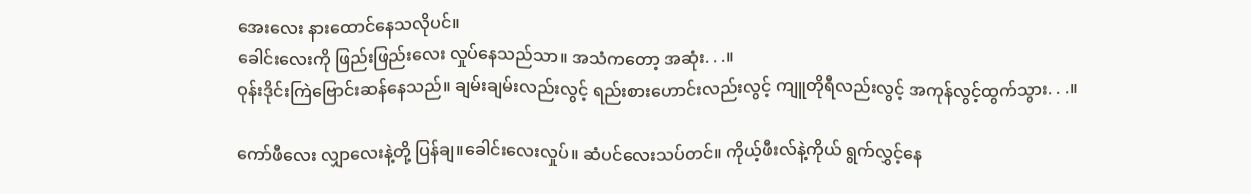အေးလေး နားထောင်နေသလိုပင်။
ခေါင်းလေးကို ဖြည်းဖြည်းလေး လှုပ်နေသည်သာ။ အသံကတော့ အဆုံး. . .။
ဝုန်းဒိုင်းကြဲဗြောင်းဆန်နေသည်။ ချမ်းချမ်းလည်းလွင့် ရည်းစားဟောင်းလည်းလွင့် ကျူတိုရီလည်းလွင့် အကုန်လွင့်ထွက်သွား. . .။

ကော်ဖီလေး လျှာလေးနဲ့တို့ ပြန်ချ။ခေါင်းလေးလှုပ်။ ဆံပင်လေးသပ်တင်။ ကိုယ့်ဖီးလ်နဲ့ကိုယ် ရွက်လွှင့်နေ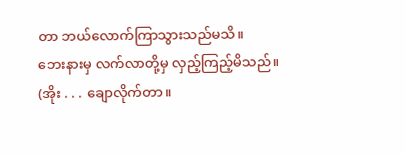တာ ဘယ်လောက်ကြာသွားသည်မသိ။
ဘေးနားမှ လက်လာတို့မှ လှည့်ကြည့်မိသည်။ (အိုး . . . ချောလိုက်တာ။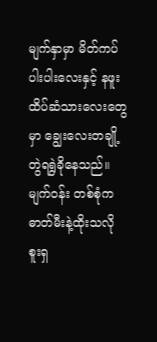မျက်နှာမှာ မိတ်ကပ်ပါးပါးလေးနှင့် နဖူးထိပ်ဆံသားလေးတွေမှာ ချွေးလေးတချို့ တွဲရရွဲခိုနေသည်။ မျက်ဝန်း တစ်စုံက ဓာတ်မီးနဲ့ထိုးသလို စူးရှ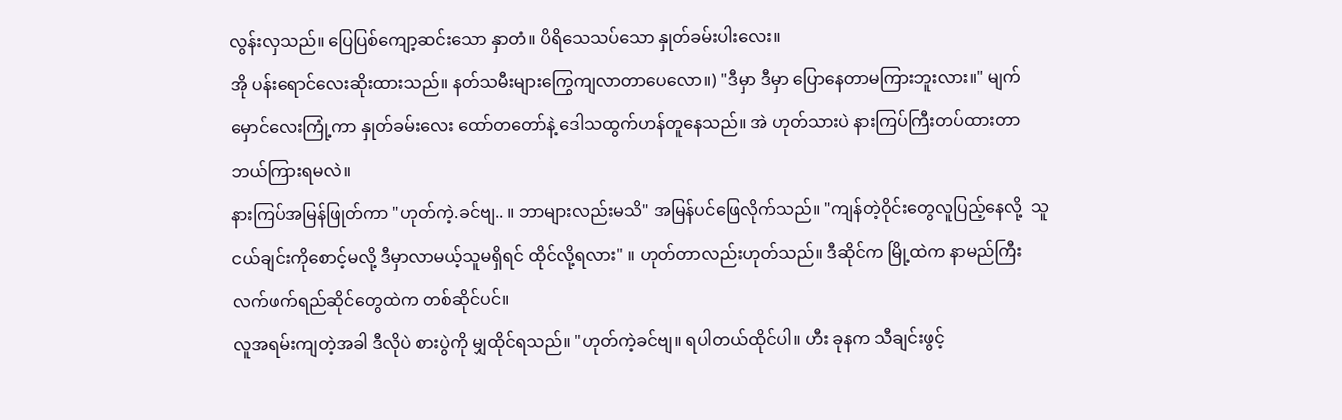လွန်းလှသည်။ ပြေပြစ်ကျော့ဆင်းသော နှာတံ။ ပိရိသေသပ်သော နှုတ်ခမ်းပါးလေး။
အို ပန်းရောင်လေးဆိုးထားသည်။ နတ်သမီးများကြွေကျလာတာပေလော။) "ဒီမှာ ဒီမှာ ပြောနေတာမကြားဘူးလား။" မျက်မှောင်လေးကြုံ့ကာ နှုတ်ခမ်းလေး ထော်တတော်နဲ့ ဒေါသထွက်ဟန်တူနေသည်။ အဲ ဟုတ်သားပဲ နားကြပ်ကြီးတပ်ထားတာ ဘယ်ကြားရမလဲ။
နားကြပ်အမြန်ဖြုတ်ကာ "ဟုတ်ကဲ့.ခင်ဗျ.. ။ ဘာများလည်းမသိ" အမြန်ပင်ဖြေလိုက်သည်။ "ကျန်တဲ့ဝိုင်းတွေလူပြည့်နေလို့  သူငယ်ချင်းကိုစောင့်မလို့ ဒီမှာလာမယ့်သူမရှိရင် ထိုင်လို့ရလား" ။ ဟုတ်တာလည်းဟုတ်သည်။ ဒီဆိုင်က မြို့ထဲက နာမည်ကြီးလက်ဖက်ရည်ဆိုင်တွေထဲက တစ်ဆိုင်ပင်။
လူအရမ်းကျတဲ့အခါ ဒီလိုပဲ စားပွဲကို မျှထိုင်ရသည်။ "ဟုတ်ကဲ့ခင်ဗျ။ ရပါတယ်ထိုင်ပါ။ ဟီး ခုနက သီချင်းဖွင့်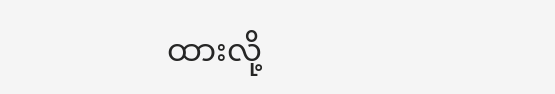ထားလို့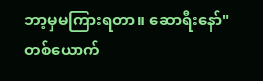ဘာ့မှမကြားရတာ။ ဆောရီးနော်" တစ်ယောက်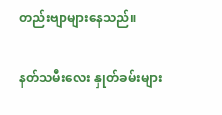တည်းဗျာများနေသည်။

နတ်သမီးလေး နှုတ်ခမ်းများ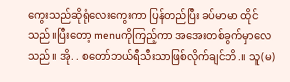ကွေးသည်ဆိုရုံလေးကွေးကာ ပြန်တည်ပြီး ခပ်မာမာ ထိုင်သည်။ပြီးတော့ menuကိုကြည့်ကာ အအေးတစ်ခွက်မှာလေသည်။ အို. . စတော်ဘယ်ရီသီးသာဖြစ်လိုက်ချင်ဘိ.။ သူ(မ)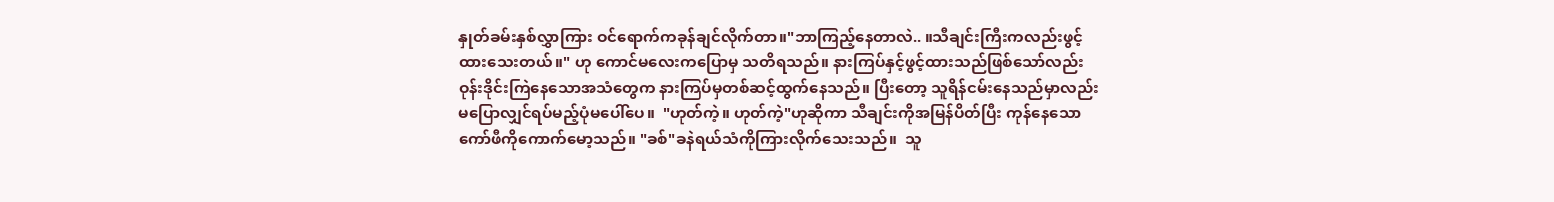နှုတ်ခမ်းနှစ်လွှာကြား ဝင်ရောက်ကခုန်ချင်လိုက်တာ။"ဘာကြည့်နေတာလဲ.. ။သီချင်းကြီးကလည်းဖွင့်ထားသေးတယ်။" ဟု ကောင်မလေးကပြောမှ သတိရသည်။ နားကြပ်နှင့်ဖွင့်ထားသည်ဖြစ်သော်လည်း ဝုန်းဒိုင်းကြဲနေသောအသံတွေက နားကြပ်မှတစ်ဆင့်ထွက်နေသည်။ ပြီးတော့ သူရိန်ငမ်းနေသည်မှာလည်း မပြောလျှင်ရပ်မည့်ပုံမပေါ်ပေ။  "ဟုတ်ကဲ့။ ဟုတ်ကဲ့"ဟုဆိုကာ သီချင်းကိုအမြန်ပိတ်ပြီး ကုန်နေသောကော်ဖီကိုကောက်မော့သည်။ "ခစ်"ခနဲရယ်သံကိုကြားလိုက်သေးသည်။  သူ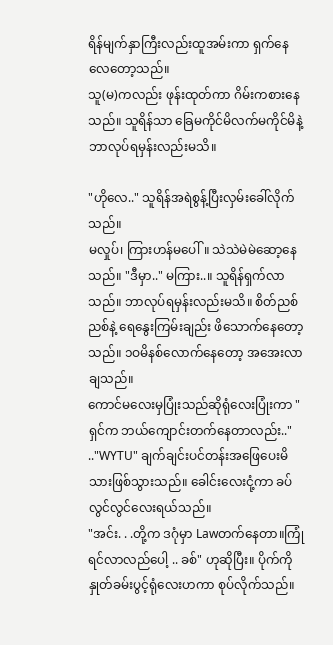ရိန်မျက်နှာကြီးလည်းထူအမ်းကာ ရှက်နေလေတော့သည်။
သူ(မ)ကလည်း ဖုန်းထုတ်ကာ ဂိမ်းကစားနေသည်။ သူရိန်သာ ခြေမကိုင်မိလက်မကိုင်မိနဲ့ ဘာလုပ်ရမှန်းလည်းမသိ။

"ဟိုလေ.." သူရိန်အရဲစွန့်ပြီးလှမ်းခေါ်လိုက်သည်။
မလှုပ်၊ ကြားဟန်မပေါ်။ သဲသဲမဲမဲဆော့နေသည်။ "ဒီမှာ.." မကြား..။ သူရိန်ရှက်လာသည်။ ဘာလုပ်ရမှန်းလည်းမသိ။ စိတ်ညစ်ညစ်နဲ့ ရေနွေးကြမ်းချည်း ဖိသောက်နေတော့သည်။ ၁ဝမိနစ်လောက်နေတော့ အအေးလာချသည်။
ကောင်မလေးမှပြုံးသည်ဆိုရုံလေးပြုံးကာ "ရှင်က ဘယ်ကျောင်းတက်နေတာလည်း.." .."WYTU" ချက်ချင်းပင်တန်းအဖြေပေးမိသားဖြစ်သွားသည်။ ခေါင်းလေးငုံ့ကာ ခပ်လွင်လွင်လေးရယ်သည်။
"အင်း. . .တို့က ဒဂုံမှာ Lawတက်နေတာ။ကြုံရင်လာလည်ပေါ့ .. ခစ်" ဟုဆိုပြီး။ ပိုက်ကို နှုတ်ခမ်းပွင့်ရုံလေးဟကာ စုပ်လိုက်သည်။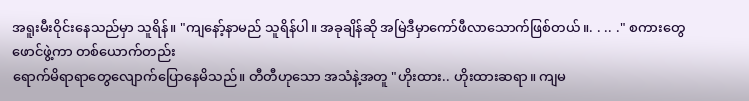အရူးမီးဝိုင်းနေသည်မှာ သူရိန်။ "ကျနော့်နာမည် သူရိန်ပါ။ အခုချိန်ဆို အမြဲဒီမှာကော်ဖီလာသောက်ဖြစ်တယ်။. . .. ." စကားတွေဖောင်ဖွဲ့ကာ တစ်ယောက်တည်း
ရောက်မိရာရာတွေလျောက်ပြောနေမိသည်။ တီတီဟုသော အသံနဲ့အတူ "ဟိုးထား.. ဟိုးထားဆရာ။ ကျမ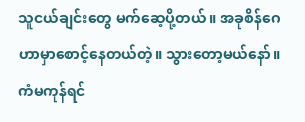သူငယ်ချင်းတွေ မက်ဆေ့ပို့တယ်။ အခုစိန်ဂေဟာမှာစောင့်နေတယ်တဲ့။ သွားတော့မယ်နော်။ ကံမကုန်ရင်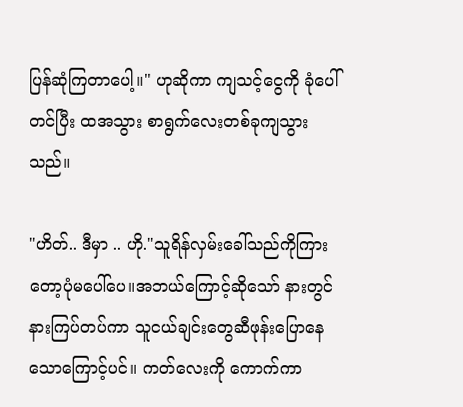ပြန်ဆုံကြတာပေါ့။" ဟုဆိုကာ ကျသင့်ငွေကို ခုံပေါ်တင်ပြီး ထအသွား စာရွက်လေးတစ်ခုကျသွားသည်။

"ဟိတ်.. ဒီမှာ .. ဟို."သူရိန်လှမ်းခေါ်သည်ကိုကြားတော့ပုံမပေါ်ပေ။အဘယ်ကြောင့်ဆိုသော် နားတွင်နားကြပ်တပ်ကာ သူငယ်ချင်းတွေဆီဖုန်းပြောနေသောကြောင့်ပင်။ ကတ်လေးကို ကောက်ကာ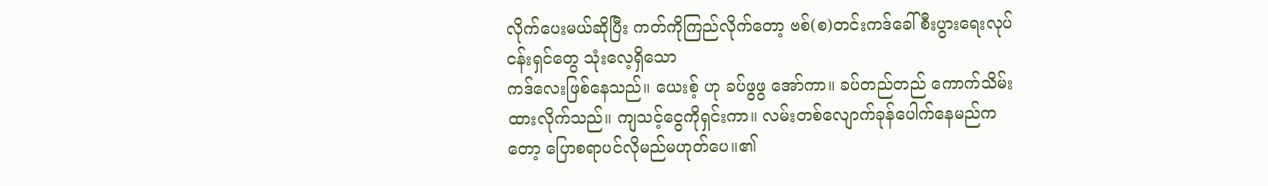လိုက်ပေးမယ်ဆိုပြီး ကတ်ကိုကြည်လိုက်တော့ ဗစ်(စ)တင်းကဒ်ခေါ် စီးပွားရေးလုပ်ငန်းရှင်တွေ သုံးလေ့ရှိသော
ကဒ်လေးဖြစ်နေသည်။ ယေးစ့် ဟု ခပ်ဖွဖွ အော်ကာ။ ခပ်တည်တည် ကောက်သိမ်းထားလိုက်သည်။ ကျသင့်ငွေကိုရှင်းကာ။ လမ်းတစ်လျောက်ခုန်ပေါက်နေမည်ကတော့ ပြောစရာပင်လိုမည်မဟုတ်ပေ။၏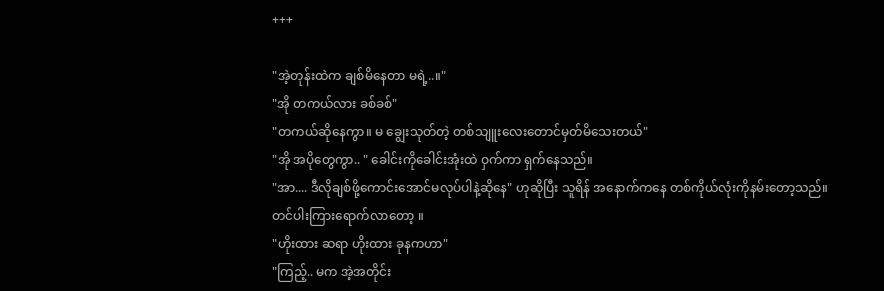+++

"အဲ့တုန်းထဲက ချစ်မိနေတာ မရဲ့..။"
"အို တကယ်လား ခစ်ခစ်"
"တကယ်ဆိုနေကွာ။ မ ချွေးသုတ်တဲ့ တစ်သျူးလေးတောင်မှတ်မိသေးတယ်"
"အို အပိုတွေကွာ.. " ခေါင်းကိုခေါင်းအုံးထဲ ဝှက်ကာ ရှက်နေသည်။
"အာ.... ဒီလိုချစ်ဖို့ကောင်းအောင်မလုပ်ပါနဲ့ဆိုနေ" ဟုဆိုပြီး သူရိန် အနောက်ကနေ တစ်ကိုယ်လုံးကိုနမ်းတော့သည်။
တင်ပါးကြားရောက်လာတော့ ။
"ဟိုးထား ဆရာ ဟိုးထား ခုနကဟာ"
"ကြည့်.. မက အဲ့အတိုင်း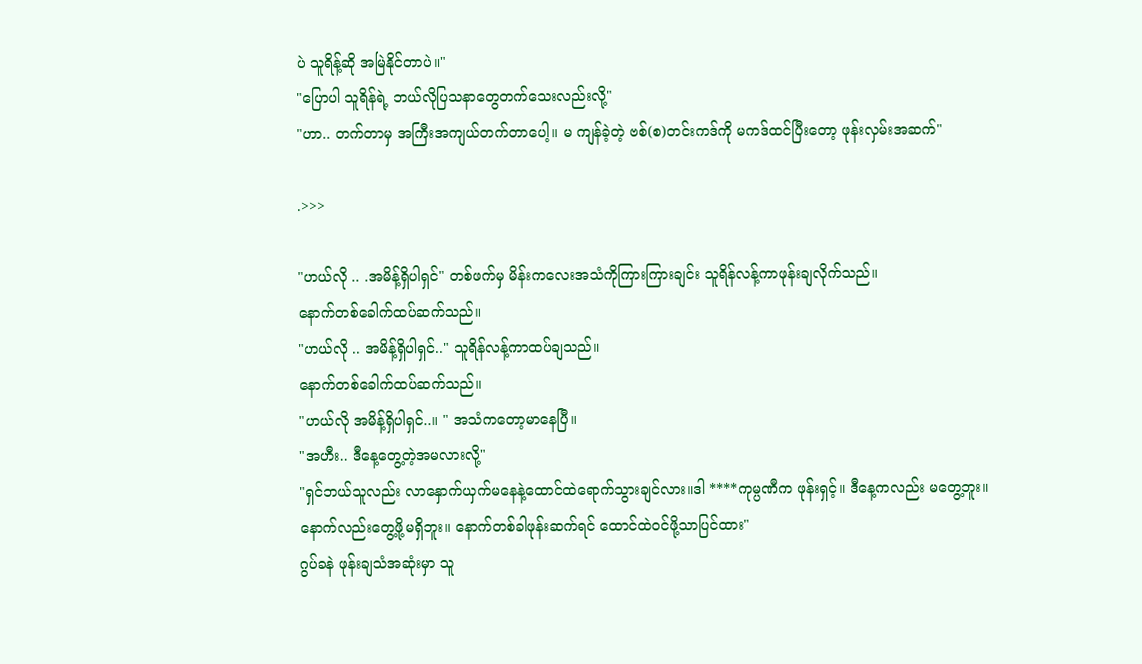ပဲ သူရိန့်ဆို အမြဲနိုင်တာပဲ။"
"ပြောပါ သူရိန်ရဲ့ ဘယ်လိုပြသနာတွေတက်သေးလည်းလို့"
"ဟာ.. တက်တာမှ အကြီးအကျယ်တက်တာပေါ့။ မ ကျန်ခဲ့တဲ့ ဗစ်(စ)တင်းကဒ်ကို မကဒ်ထင်ပြီးတော့ ဖုန်းလှမ်းအဆက်"

.>>>

"ဟယ်လို .. .အမိန့်ရှိပါရှင်" တစ်ဖက်မှ မိန်းကလေးအသံကိုကြားကြားချင်း သူရိန်လန့်ကာဖုန်းချလိုက်သည်။
နောက်တစ်ခေါက်ထပ်ဆက်သည်။
"ဟယ်လို .. အမိန့်ရှိပါရှင်.." သူရိန်လန့်ကာထပ်ချသည်။
နောက်တစ်ခေါက်ထပ်ဆက်သည်။
"ဟယ်လို အမိန့်ရှိပါရှင်..။ " အသံကတော့မာနေပြီ။
"အဟီး.. ဒီနေ့တွေ့တဲ့အမလားလို့"
"ရှင်ဘယ်သူလည်း လာနှောက်ယှက်မနေနဲ့ထောင်ထဲရောက်သွားချင်လား။ဒါ ****ကုမ္ပဏီက ဖုန်းရှင့်။ ဒီနေ့ကလည်း မတွေ့ဘူး။ နောက်လည်းတွေ့ဖို့မရှိဘူး။ နောက်တစ်ခါဖုန်းဆက်ရင် ထောင်ထဲဝင်ဖို့သာပြင်ထား"
ဂွပ်ခနဲ ဖုန်းချသံအဆုံးမှာ သူ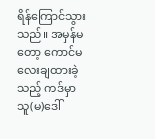ရိန်ကြောင်သွားသည်။ အမှန်မတော့ ကောင်မလေးချထားခဲ့သည့် ကဒ်မှာ သူ(မ)ဒေါ်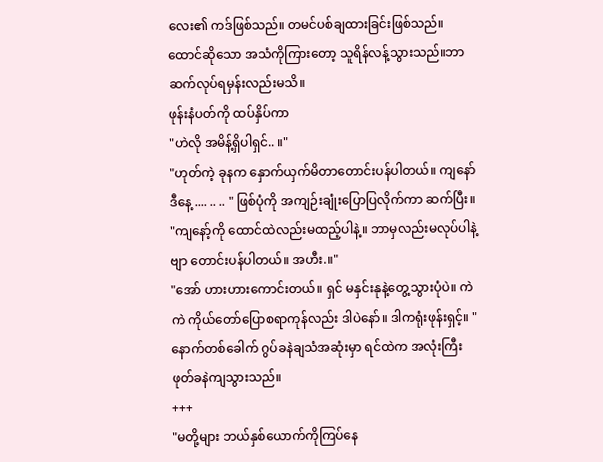လေး၏ ကဒ်ဖြစ်သည်။ တမင်ပစ်ချထားခြင်းဖြစ်သည်။
ထောင်ဆိုသော အသံကိုကြားတော့ သူရိန်လန့်သွားသည်။ဘာဆက်လုပ်ရမှန်းလည်းမသိ။
ဖုန်းနံပတ်ကို ထပ်နှိပ်ကာ
"ဟဲလို အမိန့်ရှိပါရှင်.. ။"
"ဟုတ်ကဲ့ ခုနက နှောက်ယှက်မိတာတောင်းပန်ပါတယ်။ ကျနော် ဒီနေ့ .... .. .. " ဖြစ်ပုံကို အကျဉ်းချုံးပြောပြလိုက်ကာ ဆက်ပြီး။
"ကျနော့်ကို ထောင်ထဲလည်းမထည့်ပါနဲ့။ ဘာမှလည်းမလုပ်ပါနဲ့ဗျာ တောင်းပန်ပါတယ်။ အဟီး.။"
"အော် ဟားဟားကောင်းတယ်။ ရှင် မနှင်းနုနဲ့တွေ့သွားပုံပဲ။ ကဲကဲ ကိုယ်တော်ပြောစရာကုန်လည်း ဒါပဲနော်။ ဒါကရုံးဖုန်းရှင့်။ "
နောက်တစ်ခေါက် ဂွပ်ခနဲချသံအဆုံးမှာ ရင်ထဲက အလုံးကြီး ဖုတ်ခနဲကျသွားသည်။
+++
"မတို့များ ဘယ်နှစ်ယောက်ကိုကြပ်နေ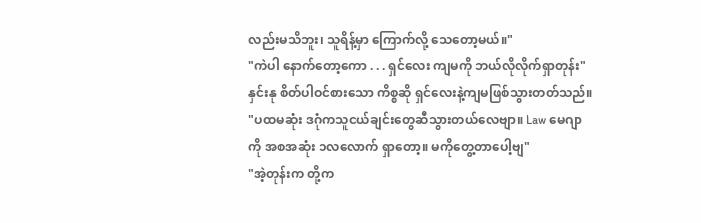လည်းမသိဘူး၊ သူရိန့်မှာ ကြောက်လို့ သေတော့မယ်။"
"ကဲပါ နောက်တော့ကော . . . ရှင်လေး ကျမကို ဘယ်လိုလိုက်ရှာတုန်း" နှင်းနု စိတ်ပါဝင်စားသော ကိစ္စဆို ရှင်လေးနဲ့ကျမဖြစ်သွားတတ်သည်။
"ပထမဆုံး ဒဂုံကသူငယ်ချင်းတွေဆီသွားတယ်လေဗျာ။ Law မေဂျာကို အစအဆုံး ၁လလောက် ရှာတော့။ မကိုတွေ့တာပေါ့ဗျ"
"အဲ့တုန်းက တို့က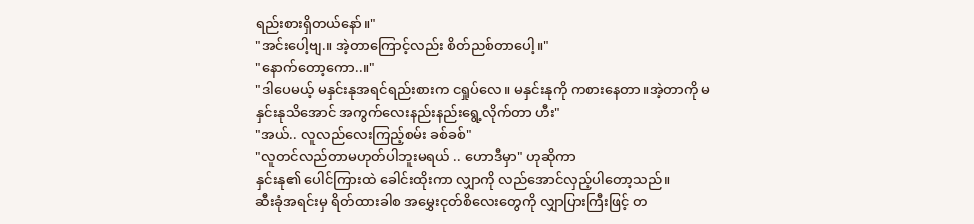ရည်းစားရှိတယ်နော်။"
"အင်းပေါ့ဗျ.။ အဲ့တာကြောင့်လည်း စိတ်ညစ်တာပေါ့။"
"နောက်တော့ကော..။"
"ဒါပေမယ့် မနှင်းနုအရင်ရည်းစားက ငရှုပ်လေ။ မနှင်းနုကို ကစားနေတာ။အဲ့တာကို မနှင်းနုသိအောင် အကွက်လေးနည်းနည်းရွေ့လိုက်တာ ဟီး"
"အယ်.. လူလည်လေးကြည့်စမ်း ခစ်ခစ်"
"လူတင်လည်တာမဟုတ်ပါဘူးမရယ် .. ဟောဒီမှာ" ဟုဆိုကာ
နှင်းနု၏ ပေါင်ကြားထဲ ခေါင်းထိုးကာ လျှာကို လည်အောင်လှည့်ပါတော့သည်။
ဆီးခုံအရင်းမှ ရိတ်ထားခါစ အမွှေးငုတ်စိလေးတွေကို လျှာပြားကြီးဖြင့် တ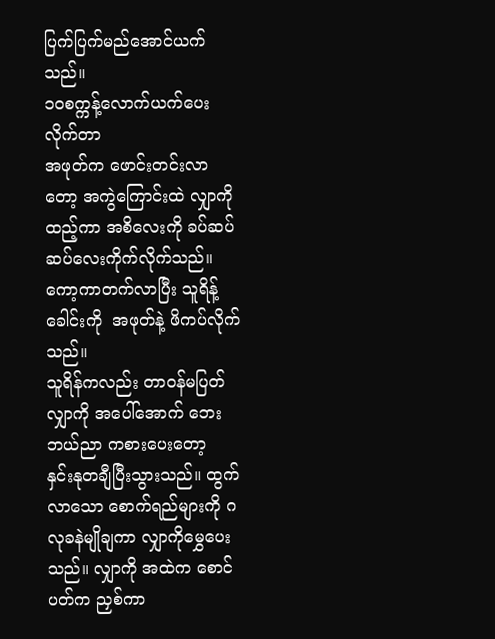ပြက်ပြက်မည်အောင်ယက်သည်။
၁ဝစက္ကန့်လောက်ယက်ပေးလိုက်တာ
အဖုတ်က ဖောင်းတင်းလာတော့ အကွဲကြောင်းထဲ လျှာကို ထည့်ကာ အစိလေးကို ခပ်ဆပ်ဆပ်လေးကိုက်လိုက်သည်။
ကော့ကာတက်လာပြီး သူရိန့်ခေါင်းကို  အဖုတ်နဲ့ ဖိကပ်လိုက်သည်။
သူရိန်ကလည်း တာဝန်မပြတ် လျှာကို အပေါ်အောက် ဘေး ဘယ်ညာ ကစားပေးတော့
နှင်းနုတချီပြီးသွားသည်။ ထွက်လာသော စောက်ရည်များကို ဂလုခနဲမျိုချကာ လျှာကိုမွှေပေးသည်။ လျှာကို အထဲက စောင်ပတ်က ညှစ်ကာ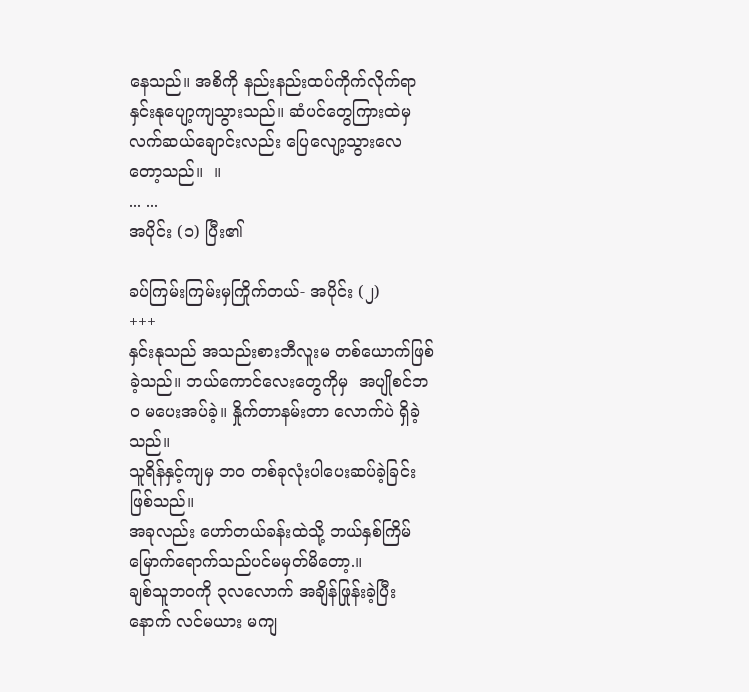နေသည်။ အစိကို နည်းနည်းထပ်ကိုက်လိုက်ရာ နှင်းနုပျော့ကျသွားသည်။ ဆံပင်တွေကြားထဲမှ လက်ဆယ်ချောင်းလည်း ပြေလျော့သွားလေတော့သည်။  ။
... ...
အပိုင်း (၁) ပြီး၏

ခပ်ကြမ်းကြမ်းမှကြိုက်တယ်- အပိုင်း (၂)
+++
နှင်းနုသည် အသည်းစားဘီလူးမ တစ်ယောက်ဖြစ်ခဲ့သည်။ ဘယ်ကောင်လေးတွေကိုမှ  အပျိုစင်ဘဝ မပေးအပ်ခဲ့။ နှိုက်တာနမ်းတာ လောက်ပဲ ရှိခဲ့သည်။
သူရိန်နှင့်ကျမှ ဘဝ တစ်ခုလုံးပါပေးဆပ်ခဲ့ခြင်းဖြစ်သည်။
အခုလည်း ဟော်တယ်ခန်းထဲသို့ ဘယ်နှစ်ကြိမ်မြောက်ရောက်သည်ပင်မမှတ်မိတော့.။
ချစ်သူဘဝကို ၃လလောက် အချိန်ဖြုန်းခဲ့ပြီးနောက် လင်မယား မကျ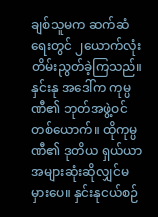ချစ်သူမက ဆက်ဆံရေးတွင် ၂ယောက်လုံးတိမ်းညွတ်ခဲ့ကြသည်။
နှင်းနု အဒေါ်က ကုမ္ပဏီ၏ ဘုတ်အဖွဲ့ဝင်တစ်ယောက်။ ထိုကုမ္ပဏီ၏ ဒုတိယ ရှယ်ယာအများဆုံးဆိုလျှင်မမှားပေ။ နှင်းနုငယ်စဉ်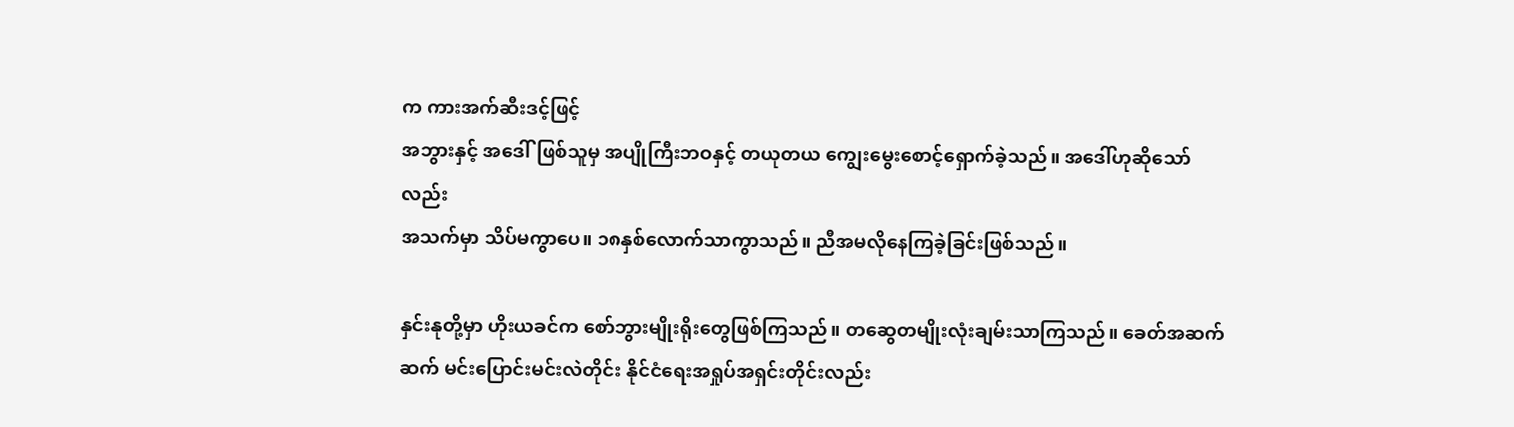က ကားအက်ဆီးဒင့်ဖြင့်
အဘွားနှင့် အဒေါ်ဖြစ်သူမှ အပျိုကြီးဘဝနှင့် တယုတယ ကျွေးမွေးစောင့်ရှောက်ခဲ့သည်။ အဒေါ်ဟုဆိုသော်လည်း
အသက်မှာ သိပ်မကွာပေ။ ၁၈နှစ်လောက်သာကွာသည်။ ညီအမလိုနေကြခဲ့ခြင်းဖြစ်သည်။

နှင်းနုတို့မှာ ဟိုးယခင်က စော်ဘွားမျိုးရိုးတွေဖြစ်ကြသည်။ တဆွေတမျိုးလုံးချမ်းသာကြသည်။ ခေတ်အဆက်ဆက် မင်းပြောင်းမင်းလဲတိုင်း နိုင်ငံရေးအရှုပ်အရှင်းတိုင်းလည်း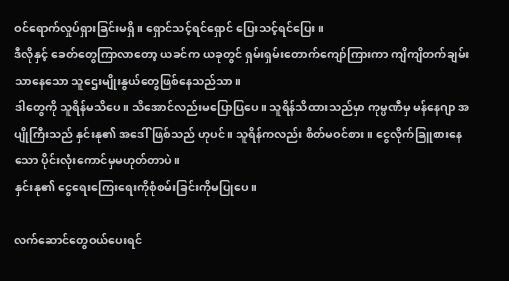ဝင်ရောက်လှုပ်ရှားခြင်းမရှိ။ ရှောင်သင့်ရင်ရှောင် ပြေးသင့်ရင်ပြေး။
ဒီလိုနှင့် ခေတ်တွေကြာလာတော့ ယခင်က ယခုတွင် ရှမ်းရှမ်းတောက်ကျော်ကြားကာ ကျိကျိတက်ချမ်းသာနေသော သူဌေးမျိုးနွယ်တွေဖြစ်နေသည်သာ။
ဒါတွေကို သူရိန်မသိပေ။ သိအောင်လည်းမပြောပြပေ။ သူရိန်သိထားသည်မှာ ကုမ္ပဏီမှ မန်နေဂျာ အပျိုကြီးသည် နှင်းနု၏ အဒေါ်ဖြစ်သည် ဟုပင်။ သူရိန်ကလည်း စိတ်မဝင်စား။ ငွေလိုက်ခြူစားနေသော ပိုင်းလုံးကောင်မှမဟုတ်တာပဲ။
နှင်းနု၏ ငွေရေးကြေးရေးကိုစုံစမ်းခြင်းကိုမပြုပေ။

လက်ဆောင်တွေဝယ်ပေးရင်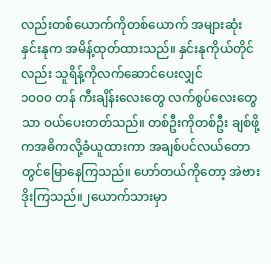လည်းတစ်ယောက်ကိုတစ်ယောက် အများဆုံး နှင်းနုက အမိန့်ထုတ်ထားသည်။ နှင်းနုကိုယ်တိုင်လည်း သူရိန့်ကိုလက်ဆောင်ပေးလျှင်
၁၀၀၀ တန် ကီးချိန်းလေးတွေ လက်စွပ်လေးတွေသာ ဝယ်ပေးတတ်သည်။ တစ်ဦးကိုတစ်ဦး ချစ်ဖို့ကအဓိကလို့ခံယူထားကာ အချစ်ပင်လယ်တောတွင်မြောနေကြသည်။ ဟော်တယ်ကိုတော့ အဲဗားဒိုးကြသည်။၂ယောက်သားမှာ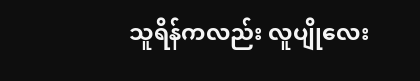သူရိန်ကလည်း လူပျိုလေး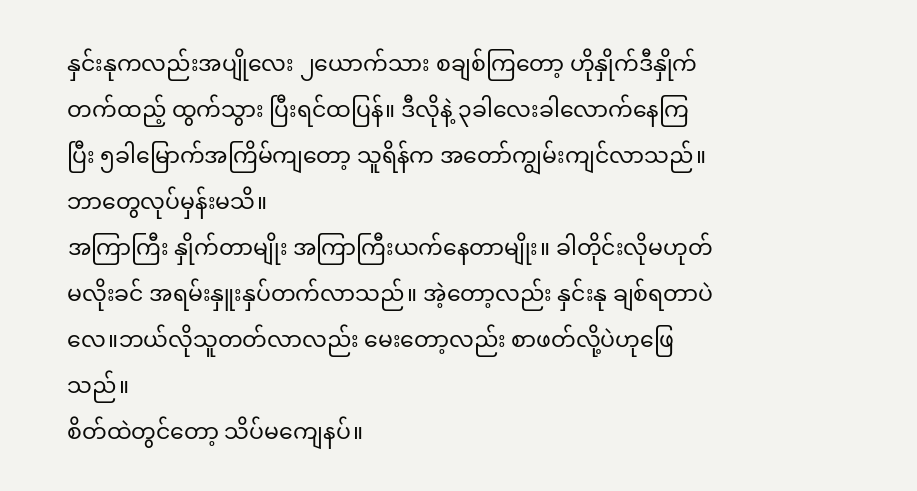နှင်းနုကလည်းအပျိုလေး ၂ယောက်သား စချစ်ကြတော့ ဟိုနှိုက်ဒီနှိုက် တက်ထည့် ထွက်သွား ပြီးရင်ထပြန်။ ဒီလိုနဲ့ ၃ခါလေးခါလောက်နေကြပြီး ၅ခါမြောက်အကြိမ်ကျတော့ သူရိန်က အတော်ကျွမ်းကျင်လာသည်။ ဘာတွေလုပ်မှန်းမသိ။
အကြာကြီး နှိုက်တာမျိုး အကြာကြီးယက်နေတာမျိုး။ ခါတိုင်းလိုမဟုတ် မလိုးခင် အရမ်းနှူးနှပ်တက်လာသည်။ အဲ့တော့လည်း နှင်းနု ချစ်ရတာပဲလေ။ဘယ်လိုသူတတ်လာလည်း မေးတော့လည်း စာဖတ်လို့ပဲဟုဖြေသည်။
စိတ်ထဲတွင်တော့ သိပ်မကျေနပ်။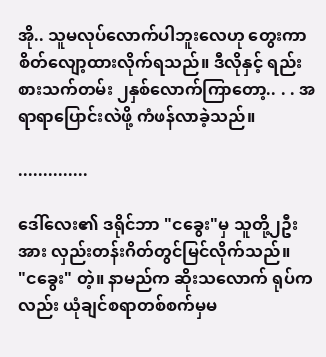အို.. သူမလုပ်လောက်ပါဘူးလေဟု တွေးကာ စိတ်လျော့ထားလိုက်ရသည်။ ဒီလိုနှင့် ရည်းစားသက်တမ်း ၂နှစ်လောက်ကြာတော့.. . . အရာရာပြောင်းလဲဖို့ ကံဖန်လာခဲ့သည်။

..............

ဒေါ်လေး၏ ဒရိုင်ဘာ "ငခွေး"မှ သူတို့၂ဦးအား လှည်းတန်းဂိတ်တွင်မြင်လိုက်သည်။
"ငခွေး" တဲ့။ နာမည်က ဆိုးသလောက် ရုပ်ကလည်း ယုံချင်စရာတစ်စက်မှမ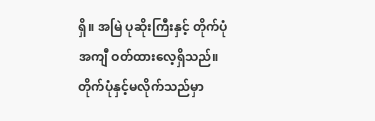ရှိ။ အမြဲ ပုဆိုးကြီးနှင့် တိုက်ပုံအကျီ ဝတ်ထားလေ့ရှိသည်။
တိုက်ပုံနှင့်မလိုက်သည်မှာ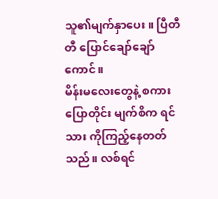သူ၏မျက်နှာပေး။ ပြီတီတီ ပြောင်ချော်ချော် ကောင်။
မိန်းမလေးတွေနဲ့ စကားပြောတိုင်း မျက်စိက ရင်သား ကိုကြည့်နေတတ်သည်။ လစ်ရင်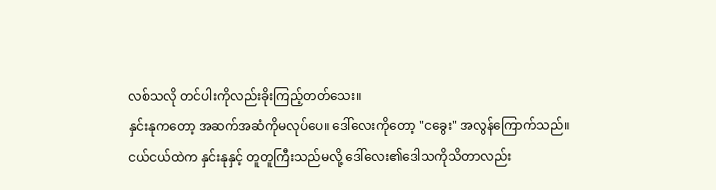လစ်သလို တင်ပါးကိုလည်းခိုးကြည့်တတ်သေး။
နှင်းနုကတော့ အဆက်အဆံကိုမလုပ်ပေ။ ဒေါ်လေးကိုတော့ "ငခွေး" အလွန်ကြောက်သည်။
ငယ်ငယ်ထဲက နှင်းနုနှင့် တူတူကြီးသည်မလို့ ဒေါ်လေး၏ဒေါသကိုသိတာလည်း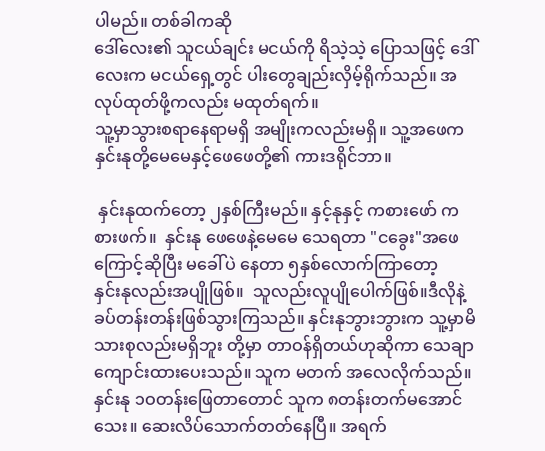ပါမည်။ တစ်ခါကဆို
ဒေါ်လေး၏ သူငယ်ချင်း မငယ်ကို ရိသဲ့သဲ့ ပြောသဖြင့် ဒေါ်လေးက မငယ်ရှေ့တွင် ပါးတွေချည်းလှိမ့်ရိုက်သည်။ အလုပ်ထုတ်ဖို့ကလည်း မထုတ်ရက်။
သူ့မှာသွားစရာနေရာမရှိ အမျိုးကလည်းမရှိ။ သူ့အဖေက နှင်းနုတို့မေမေနှင့်ဖေဖေတို့၏ ကားဒရိုင်ဘာ။

 နှင်းနုထက်တော့ ၂နှစ်ကြီးမည်။ နှင့်နုနှင့် ကစားဖော် ကစားဖက်။  နှင်းနု ဖေဖေနဲ့မေမေ သေရတာ "ငခွေး"အဖေ ကြောင့်ဆိုပြီး မခေါ်ပဲ နေတာ ၅နှစ်လောက်ကြာတော့
နှင်းနုလည်းအပျိုဖြစ်။  သူလည်းလူပျိုပေါက်ဖြစ်။ဒီလိုနဲ့ ခပ်တန်းတန်းဖြစ်သွားကြသည်။ နှင်းနုဘွားဘွားက သူ့မှာမိသားစုလည်းမရှိဘူး တို့မှာ တာဝန်ရှိတယ်ဟုဆိုကာ သေချာကျောင်းထားပေးသည်။ သူက မတက် အလေလိုက်သည်။ နှင်းနု ၁ဝတန်းဖြေတာတောင် သူက ၈တန်းတက်မအောင်သေး။ ဆေးလိပ်သောက်တတ်နေပြီ။ အရက်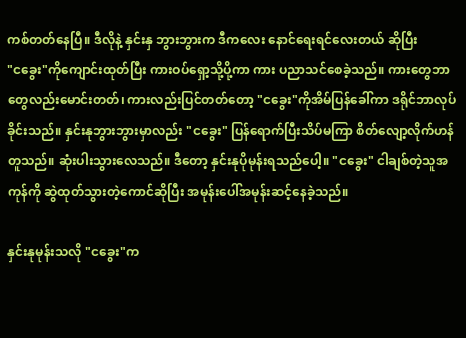ကစ်တတ်နေပြီ။ ဒီလိုနဲ့ နှင်းနှ ဘွားဘွားက ဒီကလေး နောင်ရေးရင်လေးတယ် ဆိုပြီး
"ငခွေး"ကိုကျောင်းထုတ်ပြီး ကားဝပ်ရှော့သို့ပို့ကာ ကား ပညာသင်စေခဲ့သည်။ ကားတွေဘာတွေလည်းမောင်းတတ်၊ ကားလည်းပြင်တတ်တော့ "ငခွေး"ကိုအိမ်ပြန်ခေါ်ကာ ဒရိုင်ဘာလုပ်ခိုင်းသည်။ နှင်းနုဘွားဘွားမှာလည်း "ငခွေး" ပြန်ရောက်ပြီးသိပ်မကြာ စိတ်လျော့လိုက်ဟန်တူသည်။ ဆုံးပါးသွားလေသည်။ ဒီတော့ နှင်းနုပိုမုန်းရသည်ပေါ့။ "ငခွေး" ငါချစ်တဲ့သူအကုန်ကို ဆွဲထုတ်သွားတဲ့ကောင်ဆိုပြီး အမုန်းပေါ်အမုန်းဆင့်နေခဲ့သည်။

နှင်းနုမုန်းသလို "ငခွေး"က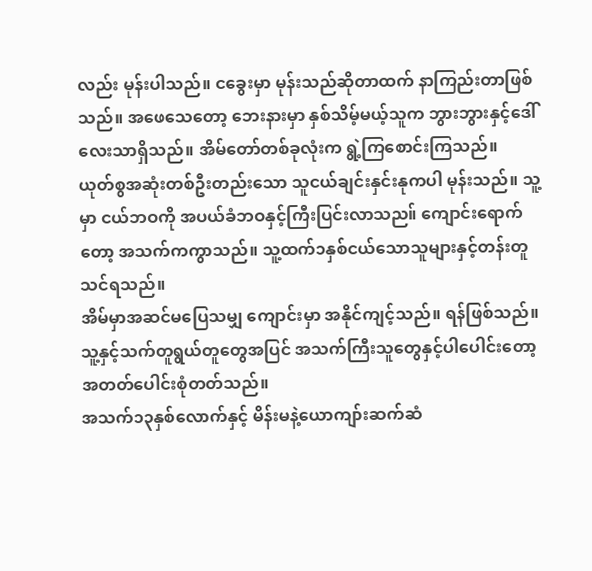လည်း မုန်းပါသည်။ ငခွေးမှာ မုန်းသည်ဆိုတာထက် နာကြည်းတာဖြစ်သည်။ အဖေသေတော့ ဘေးနားမှာ နှစ်သိမ့်မယ့်သူက ဘွားဘွားနှင့်ဒေါ်လေးသာရှိသည်။ အိမ်တော်တစ်ခုလုံးက ရွဲ့ကြစောင်းကြသည်။
ယုတ်စွအဆုံးတစ်ဦးတည်းသော သူငယ်ချင်းနှင်းနုကပါ မုန်းသည်။ သူ့မှာ ငယ်ဘဝကို အပယ်ခံဘဝနှင့်ကြီးပြင်းလာသည။် ကျောင်းရောက်တော့ အသက်ကကွာသည်။ သူ့ထက်၁နှစ်ငယ်သောသူများနှင့်တန်းတူသင်ရသည်။
အိမ်မှာအဆင်မပြေသမျှ ကျောင်းမှာ အနိုင်ကျင့်သည်။ ရန်ဖြစ်သည်။ သူ့နှင့်သက်တူရွယ်တူတွေအပြင် အသက်ကြီးသူတွေနှင့်ပါပေါင်းတော့ အတတ်ပေါင်းစုံတတ်သည်။
အသက်၁၃နှစ်လောက်နှင့် မိန်းမနဲ့ယောကျာ်းဆက်ဆံ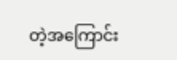တဲ့အကြောင်း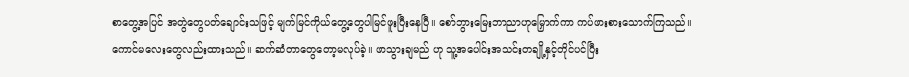စာတွေ့အပြင် အတွဲတွေပတ်ချောင်းသဖြင့် မျက်မြင်ကိုယ်တွေ့တွေပါမြင်ဖူးပြီးနေပြီ။ စော်ဘွားမြေးဘာညာဟုမြှောက်ကာ ကပ်ဖားစားသောက်ကြသည်။
ကောင်မလေးတွေလည်းထားသည်။ ဆက်ဆံတာတွေတော့မလုပ်ခဲ့။ ဖာသွားချမည် ဟု သူ့အပေါင်းအသင်းတချို့နှင့်တိုင်ပင်ပြီး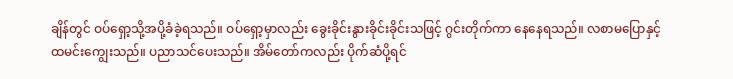ချိန်တွင် ဝပ်ရှော့သို့အပို့ခံခဲ့ရသည်။ ဝပ်ရှော့မှာလည်း ခွေးခိုင်းနွားခိုင်းခိုင်းသဖြင့် ဂွင်းတိုက်ကာ နေနေရသည်။ လစာမပြောနှင့်
ထမင်းကျွေးသည်။ ပညာသင်ပေးသည်။ အိမ်တော်ကလည်း ပိုက်ဆံပို့ရင်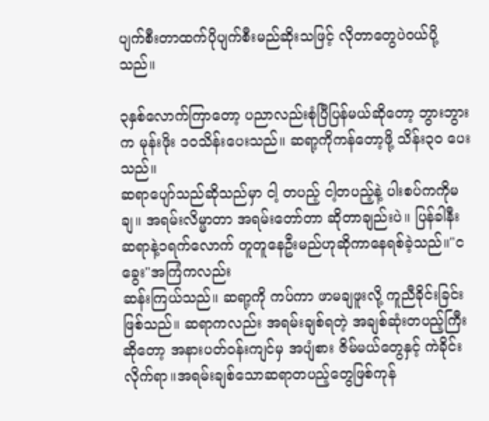ပျက်စီးတာထက်ပိုပျက်စီးမည်ဆိုးသဖြင့် လိုတာတွေပဲဝယ်ပို့သည်။

၃နှစ်လောက်ကြာတော့ ပညာလည်းစုံပြီပြန်မယ်ဆိုတော့ ဘွားဘွားက မုန်းဖိုး ၁ဝသိန်းပေးသည်။ ဆရာ့ကိုကန်တော့ဖို့ သိန်း၃၀ ပေးသည်။
ဆရာပျော်သည်ဆိုသည်မှာ ငါ့ တပည့် ငါ့တပည့်နဲ့ ပါးစပ်ကကိုမချ။ အရမ်းလိမ္မာတာ အရမ်းတော်တာ ဆိုတာချည်းပဲ။ ပြန်ခါနီး ဆရာနဲ့၁ရက်လောက် တူတူနေဦးမည်ဟုဆိုကာနေရစ်ခဲ့သည်။"ငခွေး"အကြံကလည်း
ဆန်းကြယ်သည်။ ဆရာ့ကို ကပ်ကာ ဖာမချဖူးလို့ ကူညီခိုင်းခြင်းဖြစ်သည်။ ဆရာကလည်း အရမ်းချစ်ရတဲ့ အချစ်ဆုံးတပည့်ကြီးဆိုတော့ အနားပတ်ဝန်းကျင်မှ အပျံစား ဇိမ်မယ်တွေနှင့် ကဲခိုင်းလိုက်ရာ။အရမ်းချစ်သောဆရာတပည့်တွေဖြစ်ကုန်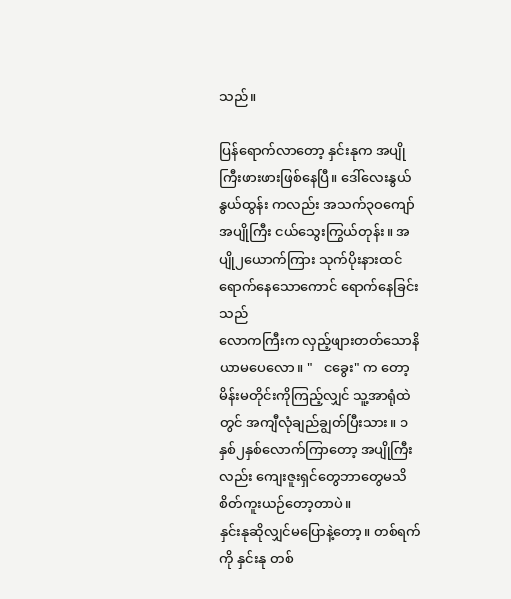သည်။

ပြန်ရောက်လာတော့ နှင်းနုက အပျိုကြီးဖားဖားဖြစ်နေပြီ။ ဒေါ်လေးနွယ်နွယ်ထွန်း ကလည်း အသက်၃ဝကျော် အပျိုကြီး ငယ်သွေးကြွယ်တုန်း။ အပျို၂ယောက်ကြား သုက်ပိုးနားထင်ရောက်နေသောကောင် ရောက်နေခြင်းသည်
လောကကြီးက လှည့်ဖျားတတ်သောနိယာမပေလော။ "   ငခွေး" က တော့ မိန်းမတိုင်းကိုကြည့်လျှင် သူ့အာရုံထဲတွင် အကျီလုံချည်ချွတ်ပြီးသား။ ၁နှစ်၂နှစ်လောက်ကြာတော့ အပျိုကြီးလည်း ကျေးဇူးရှင်တွေဘာတွေမသိ စိတ်ကူးယဉ်တော့တာပဲ။
နှင်းနုဆိုလျှင်မပြောနဲ့တော့။ တစ်ရက်ကို နှင်းနု တစ်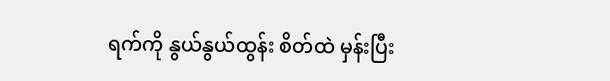ရက်ကို နွယ်နွယ်ထွန်း စိတ်ထဲ မှန်းပြီး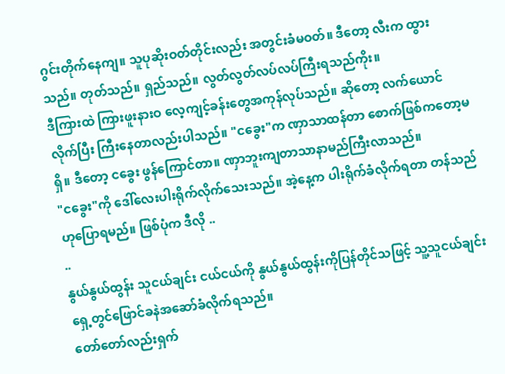ဂွင်းတိုက်နေကျ။ သူပုဆိုးဝတ်တိုင်းလည်း အတွင်းခံမဝတ်။ ဒီတော့ လီးက ထွားသည်။ တုတ်သည်။ ရှည်သည်။ လွတ်လွတ်လပ်လပ်ကြီးရသည်ကိုး။
ဒီကြားထဲ ကြားဖူးနားဝ လေ့ကျင့်ခန်းတွေအကုန်လုပ်သည်။ ဆိုတော့ လက်ယောင်လိုက်ပြီး ကြီးနေတာလည်းပါသည်။ "ငခွေး"က ဏှာသာထန်တာ စောက်ဖြစ်ကတော့မရှိ။ ဒီတော့ ငခွေး ဖွန်ကြောင်တာ။ ဏှာဘူးကျတာသာနာမည်ကြီးလာသည်။
"ငခွေး"ကို ဒေါ်လေးပါးရိုက်လိုက်သေးသည်။ အဲ့နေ့က ပါးရိုက်ခံလိုက်ရတာ တန်သည်ဟုပြောရမည်။ ဖြစ်ပုံက ဒီလို ..
..
နွယ်နွယ်ထွန်း သူငယ်ချင်း ငယ်ငယ်ကို နွယ်နွယ်ထွန်းကိုပြန်တိုင်သဖြင့် သူ့သူငယ်ချင်းရှေ့တွင်ဖြောင်ခနဲအဆော်ခံလိုက်ရသည်။
တော်တော်လည်းရှက်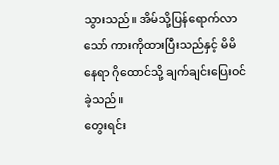သွားသည်။ အိမ်သို့ပြန်ရောက်လာသော် ကားကိုထားပြီးသည်နှင့် မိမိ နေရာ ဂိုထောင်သို့ ချက်ချင်းပြေးဝင်ခဲ့သည်။
တွေးရင်း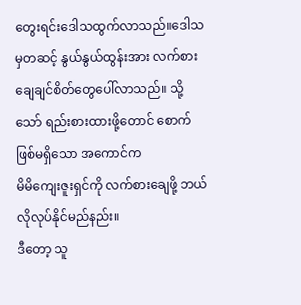တွေးရင်းဒေါသထွက်လာသည်။ဒေါသမှတဆင့် နွယ်နွယ်ထွန်းအား လက်စားချေချင်စိတ်တွေပေါ်လာသည်။ သို့သော် ရည်းစားထားဖို့တောင် စောက်ဖြစ်မရှိသော အကောင်က
မိမိကျေးဇူးရှင်ကို လက်စားချေဖို့ ဘယ်လိုလုပ်နိုင်မည်နည်း။
ဒီတော့ သူ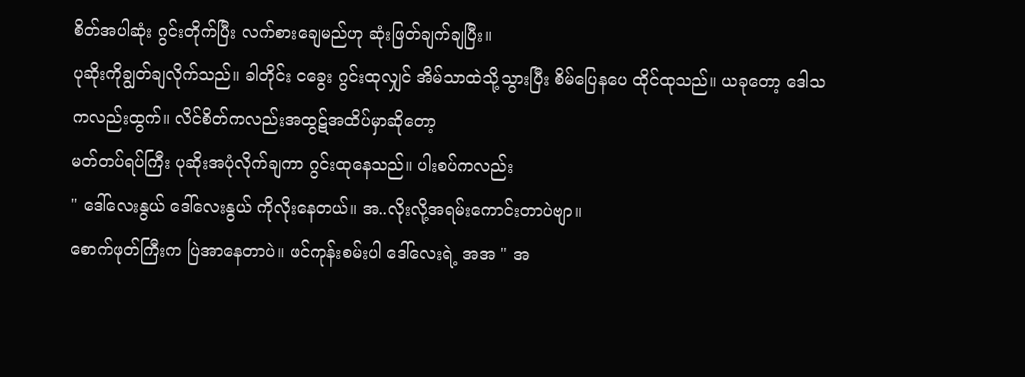စိတ်အပါဆုံး ဂွင်းတိုက်ပြီး လက်စားချေမည်ဟု ဆုံးဖြတ်ချက်ချပြီး။
ပုဆိုးကိုချွတ်ချလိုက်သည်။ ခါတိုင်း ငခွေး ဂွင်းထုလျှင် အိမ်သာထဲသို့သွားပြီး စိမ်ပြေနပေ ထိုင်ထုသည်။ ယခုတော့ ဒေါသကလည်းထွက်။ လိင်စိတ်ကလည်းအထွဋ်အထိပ်မှာဆိုတော့
မတ်တပ်ရပ်ကြီး ပုဆိုးအပုံလိုက်ချကာ ဂွင်းထုနေသည်။ ပါးစပ်ကလည်း
" ဒေါ်လေးနွယ် ဒေါ်လေးနွယ် ကိုလိုးနေတယ်။ အ..လိုးလို့အရမ်းကောင်းတာပဲဗျာ။
စောက်ဖုတ်ကြီးက ပြဲအာနေတာပဲ။ ဖင်ကုန်းစမ်းပါ ဒေါ်လေးရဲ့ အအ " အ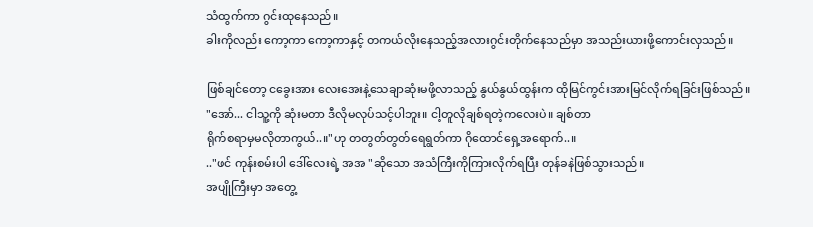သံထွက်ကာ ဂွင်းထုနေသည်။
ခါးကိုလည်း ကော့ကာ ကော့ကာနှင့် တကယ်လိုးနေသည့်အလားဂွင်းတိုက်နေသည်မှာ အသည်းယားဖို့ကောင်းလှသည်။

ဖြစ်ချင်တော့ ငခွေးအား လေးအေးနဲ့သေချာဆုံးမဖို့လာသည့် နွယ်နွယ်ထွန်းက ထိုမြင်ကွင်းအားမြင်လိုက်ရခြင်းဖြစ်သည်။
"အော်... ငါသူ့ကို ဆုံးမတာ ဒီလိုမလုပ်သင့်ပါဘူး။ ငါ့တူလိုချစ်ရတဲ့ကလေးပဲ။ ချစ်တာ
ရိုက်စရာမှမလိုတာကွယ်..။"ဟု တတွတ်တွတ်ရေရွတ်ကာ ဂိုထောင်ရှေ့အရောက်..။
.."ဖင် ကုန်းစမ်းပါ ဒေါ်လေးရဲ့ အအ "ဆိုသော အသံကြီးကိုကြားလိုက်ရပြီး တုန်ခနဲဖြစ်သွားသည်။
အပျိုကြီးမှာ အတွေ့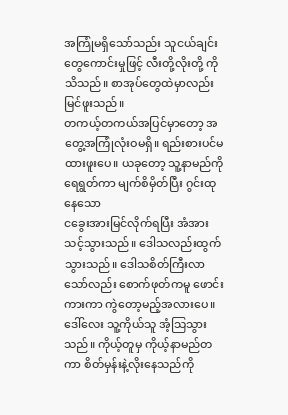အကြုံမရှိသော်သည်း သူငယ်ချင်းတွေကောင်းမှုဖြင့် လီးတို့လိုးတို့ ကိုသိသည်။ စာအုပ်တွေထဲမှာလည်းမြင်ဖူးသည်။
တကယ့်တကယ်အပြင်မှာတော့ အတွေ့အကြုံလုံးဝမရှိ။ ရည်းစားပင်မထားဖူးပေ။ ယခုတော့ သူ့နာမည်ကိုရေရွတ်ကာ မျက်စိမှိတ်ပြီး ဂွင်းထုနေသော
ငခွေးအားမြင်လိုက်ရပြီး အံအားသင့်သွားသည်။ ဒေါသလည်းထွက်သွားသည်။ ဒေါသစိတ်ကြီးလာသော်လည်း စောက်ဖုတ်ကမူ ဖောင်းကားကာ ကွဲတော့မည့်အလားပေ။
ဒေါ်လေး သူ့ကိုယ်သူ အံ့သြသွားသည်။ ကိုယ့်တူမှ ကိုယ့်နာမည်တကာ စိတ်မှန်းနဲ့လိုးနေသည်ကို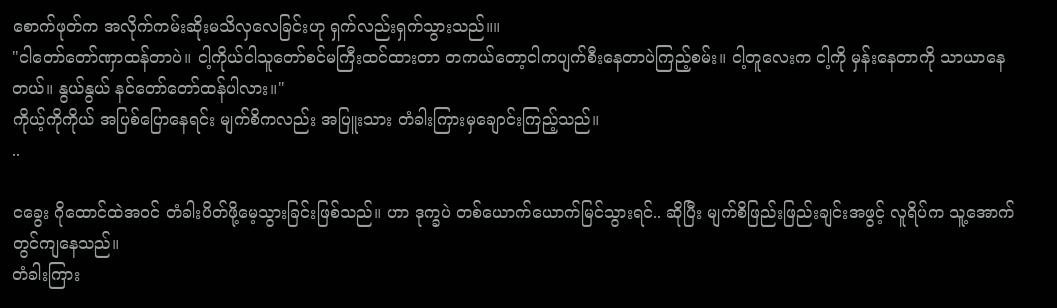စောက်ဖုတ်က အလိုက်ကမ်းဆိုးမသိလှလေခြင်းဟု ရှက်လည်းရှက်သွားသည်။။
"ငါတော်တော်ဏှာထန်တာပဲ။ ငါ့ကိုယ်ငါသူတော်စင်မကြီးထင်ထားတာ တကယ်တော့ငါကပျက်စီးနေတာပဲကြည့်စမ်း။ ငါ့တူလေးက ငါ့ကို မှန်းနေတာကို သာယာနေတယ်။ နွယ်နွယ် နင်တော်တော်ထန်ပါလား။"
ကိုယ့်ကိုကိုယ် အပြစ်ပြောနေရင်း မျက်စိကလည်း အပြူးသား တံခါးကြားမှချောင်းကြည့်သည်။
..

ငခွေး ဂိုထောင်ထဲအဝင် တံခါးပိတ်ဖို့မေ့သွားခြင်းဖြစ်သည်။ ဟာ ဒုက္ခပဲ တစ်ယောက်ယောက်မြင်သွားရင်.. ဆိုပြီး မျက်စိဖြည်းဖြည်းချင်းအဖွင့် လူရိပ်က သူ့အောက်တွင်ကျနေသည်။
တံခါးကြား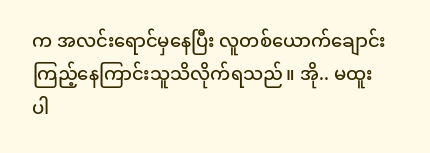က အလင်းရောင်မှနေပြီး လူတစ်ယောက်ချောင်းကြည့်နေကြာင်းသူသိလိုက်ရသည်။ အို.. မထူးပါ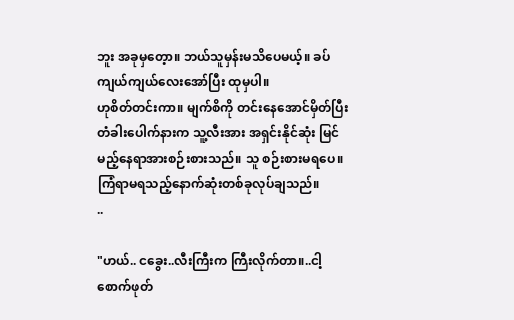ဘူး အခုမှတေ့ာ။ ဘယ်သူမှန်းမသိပေမယ့်။ ခပ်ကျယ်ကျယ်လေးအော်ပြီး ထုမှပါ။
ဟုစိတ်တင်းကာ။ မျက်စိကို တင်းနေအောင်မှိတ်ပြီး တံခါးပေါက်နားက သူ့လီးအား အရှင်းနိုင်ဆုံး မြင်မည့်နေရာအားစဉ်းစားသည်။ သူ စဉ်းစားမရပေ။
ကြံရာမရသည့်နောက်ဆုံးတစ်ခုလုပ်ချသည်။
..

"ဟယ်.. ငခွေး..လီးကြီးက ကြီးလိုက်တာ။..ငါ့စောက်ဖုတ်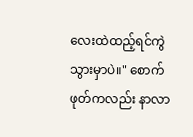လေးထဲထည့်ရင်ကွဲသွားမှာပဲ။" စောက်ဖုတ်ကလည်း နာလာ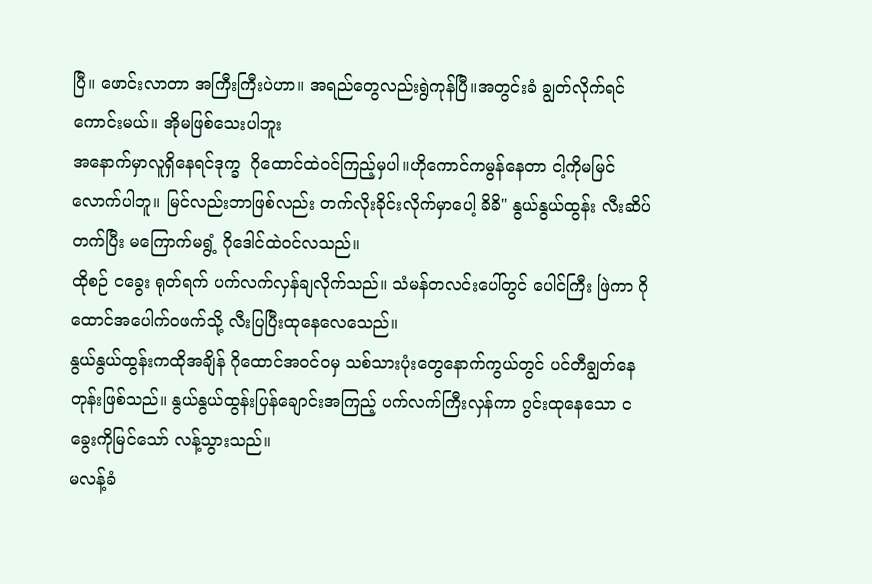ပြီ။ ဖောင်းလာတာ အကြီးကြီးပဲဟာ။ အရည်တွေလည်းရွဲကုန်ပြီ။အတွင်းခံ ချွတ်လိုက်ရင်ကောင်းမယ်။ အိုမဖြစ်သေးပါဘူး
အနောက်မှာလူရှိနေရင်ဒုက္ခ  ဂိုထောင်ထဲဝင်ကြည့်မှပါ။ဟိုကောင်ကမွန်နေတာ ငါ့ကိုမမြင်လောက်ပါဘူ။ မြင်လည်းဘာဖြစ်လည်း တက်လိုးခိုင်းလိုက်မှာပေါ့ ခိခိ" နွယ်နွယ်ထွန်း လီးဆိပ်တက်ပြီး မကြောက်မရွံ့ ဂိုဒေါင်ထဲဝင်လသည်။
ထိုစဉ် ငခွေး ရုတ်ရက် ပက်လက်လှန်ချလိုက်သည်။ သံမန်တလင်းပေါ်တွင် ပေါင်ကြီး ဖြဲကာ ဂိုထောင်အပေါက်ဝဖက်သို့ လီးပြပြီးထုနေလေသေည်။
နွယ်နွယ်ထွန်းကထိုအချိန် ဂိုထောင်အဝင်ဝမှ သစ်သားပုံးတွေနောက်ကွယ်တွင် ပင်တီချွတ်နေတုန်းဖြစ်သည်။ နွယ်နွယ်ထွန်းပြန်ချောင်းအကြည့် ပက်လက်ကြီးလှန်ကာ ဂွင်းထုနေသော ငခွေးကိုမြင်သော် လန့်သွားသည်။
မလန့်ခံ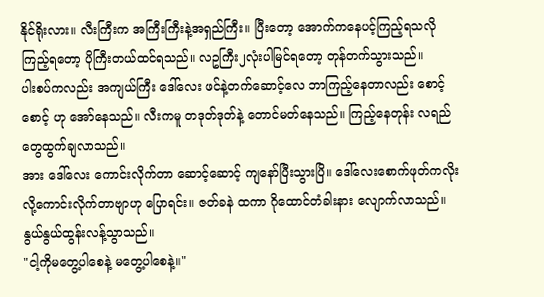နိုင်ရိုးလား။ လီးကြီးက အကြီးကြီးနဲ့အရှည်ကြီး။ ပြီးတော့ အောက်ကနေပင့်ကြည့်ရသလိုကြည့်ရတော့ ပိုကြီးတယ်ထင်ရသည်။ လဥကြီး၂လုံးပါမြင်ရတော့ တုန်တက်သွားသည်။
ပါးစပ်ကလည်း အကျယ်ကြီး ဒေါ်လေး ဖင်နဲ့တက်ဆောင့်လေ ဘာကြည့်နေတာလည်း စောင့်စောင့် ဟု အော်နေသည်။ လီးကမူ တဒုတ်ဒုတ်နဲ့ တောင်မတ်နေသည်။ ကြည့်နေတုန်း လရည်တွေထွက်ချလာသည်။
အား ဒေါ်လေး ကောင်းလိုက်တာ ဆောင့်ဆောင့် ကျနော်ပြီးသွားပြိ။ ဒေါ်လေးစောက်ဖုတ်ကလိုးလို့ကောင်းလိုက်တာဗျာဟု ပြောရင်း။ ဇတ်ခနဲ ထကာ ဂိုထောင်တံခါးနား လျောက်လာသည်။
နွယ်နွယ်ထွန်းလန့်သွာသည်။
"ငါ့ကိုမတွေ့ပါစေနဲ့ မတွေ့ပါစေနဲ့။"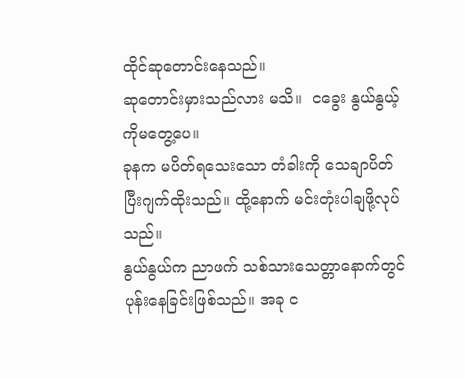ထိုင်ဆုတောင်းနေသည်။
ဆုတောင်းမှားသည်လား မသိ။  ငခွေး နွယ်နွယ့်ကိုမတွေ့ပေ။
ခုနက မပိတ်ရသေးသော တံခါးကို သေချာပိတ်ပြီးဂျက်ထိုးသည်။ ထို့နောက် မင်းတုံးပါချဖို့လုပ်သည်။
နွယ်နွယ်က ညာဖက် သစ်သားသေတ္တာနောက်တွင်ပုန်းနေခြင်းဖြစ်သည်။ အခု င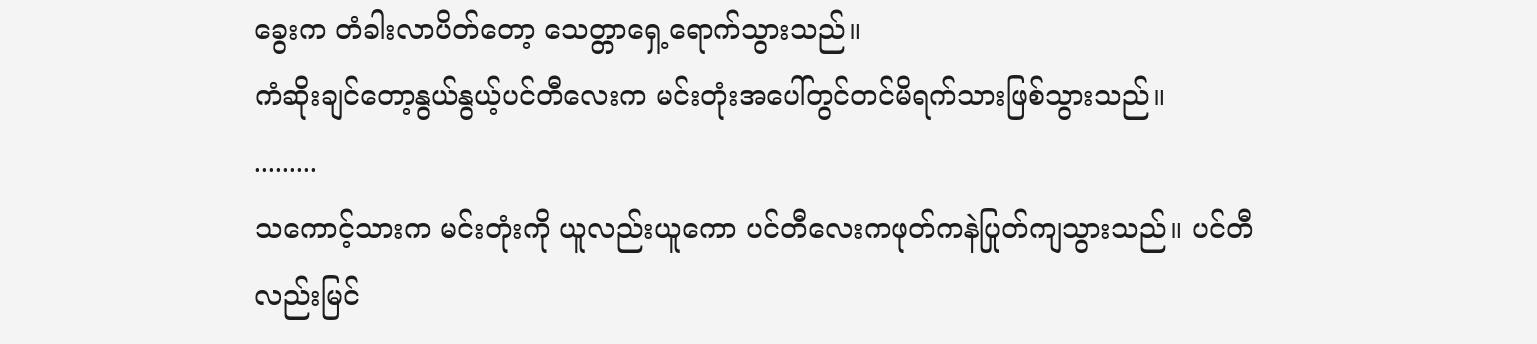ခွေးက တံခါးလာပိတ်တော့ သေတ္တာရှေ့ရောက်သွားသည်။
ကံဆိုးချင်တော့နွယ်နွယ့်ပင်တီလေးက မင်းတုံးအပေါ်တွင်တင်မိရက်သားဖြစ်သွားသည်။
.........
သကောင့်သားက မင်းတုံးကို ယူလည်းယူကော ပင်တီလေးကဖုတ်ကနဲပြုတ်ကျသွားသည်။ ပင်တီလည်းမြင်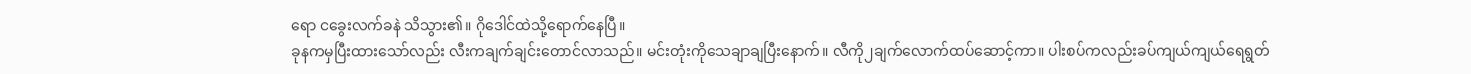ရော ငခွေးလက်ခနဲ သိသွား၏။ ဂိုဒေါင်ထဲသို့ရောက်နေပြီ။
ခုနကမှပြီးထားသော်လည်း လီးကချက်ချင်းတောင်လာသည်။ မင်းတုံးကိုသေချာချပြီးနောက်။ လီကို၂ချက်လောက်ထပ်ဆောင့်ကာ။ ပါးစပ်ကလည်းခပ်ကျယ်ကျယ်ရေရွတ်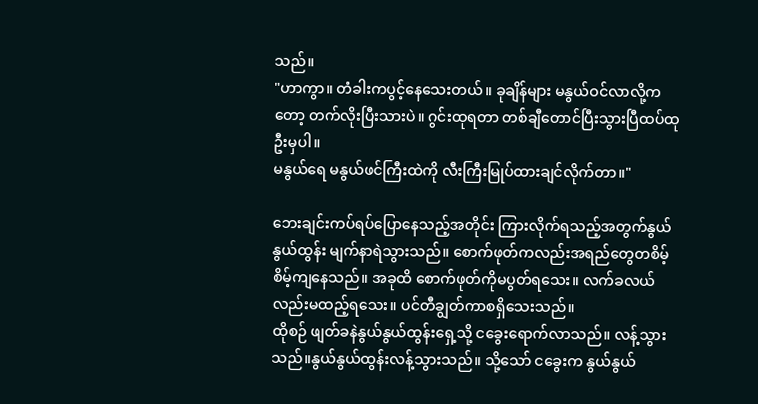သည်။
"ဟာကွာ။ တံခါးကပွင့်နေသေးတယ်။ ခုချိန်များ မနွယ်ဝင်လာလို့ကတော့ တက်လိုးပြီးသားပဲ။ ဂွင်းထုရတာ တစ်ချီတောင်ပြီးသွားပြီထပ်ထုဦးမှပါ။
မနွယ်ရေ မနွယ်ဖင်ကြီးထဲကို လီးကြီးမြုပ်ထားချင်လိုက်တာ။"

ဘေးချင်းကပ်ရပ်ပြောနေသည့်အတိုင်း ကြားလိုက်ရသည့်အတွက်နွယ်နွယ်ထွန်း မျက်နာရဲသွားသည်။ စောက်ဖုတ်ကလည်းအရည်တွေတစိမ့်စိမ့်ကျနေသည်။ အခုထိ စောက်ဖုတ်ကိုမပွတ်ရသေး။ လက်ခလယ်လည်းမထည့်ရသေး။ ပင်တီချွတ်ကာစရှိသေးသည်။
ထိုစဉ် ဖျတ်ခနဲနွယ်နွယ်ထွန်းရှေ့သို့ ငခွေးရောက်လာသည်။ လန့်သွားသည်။နွယ်နွယ်ထွန်းလန့်သွားသည်။ သို့သော် ငခွေးက နွယ်နွယ်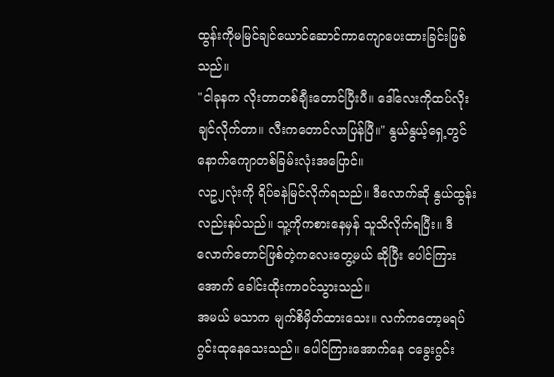ထွန်းကိုမမြင်ချင်ယောင်ဆောင်ကာကျောပေးထားခြင်းဖြစ်သည်။
"ငါခုနက လိုးတာတစ်ချီးတောင်ပြီးပီ။ ဒေါ်လေးကိုထပ်လိုးချင်လိုက်တာ။ လီးကတောင်လာပြန်ပြီ။" နွယ်နွယ့်ရှေ့တွင်  နောက်ကျောတစ်ခြမ်းလုံးအပြောင်။
လဥ၂လုံးကို ရိပ်ခနဲမြင်လိုက်ရသည်။ ဒီလောက်ဆို နွယ်ထွန်းလည်းနပ်သည်။ သူ့ကိုကစားနေမှန် သူသိလိုက်ရပြီး။ ဒီလောက်တောင်ဖြစ်တဲ့ကလေးတွေ့မယ် ဆိုပြီး ပေါင်ကြားအောက် ခေါင်းထိုးကာဝင်သွားသည်။
အမယ် မသာက မျက်စိမှိတ်ထားသေး။ လက်ကတော့မရပ်ဂွင်းထုနေသေးသည်။ ပေါင်ကြားအောက်နေ ငခွေးဂွင်း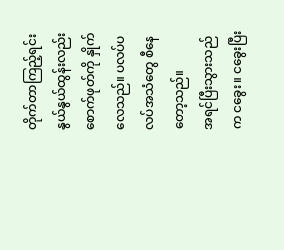တိုက်တာကြည့်ရင်း နွယ်နွယ်ထွန်းလည်း စောက်ဖုတ်ကို နှိုက်လေသည်။ ပလပ်ပလပ်အသံတွေ စီနေတော့သည်။
အရင်ပြီးသွားသည်က ငခွေး။ ငခွေးပြီး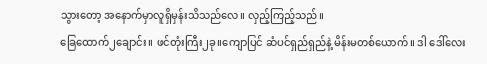သွားတော့ အနောက်မှာလူရှိမှန်းသိသည်လေ။ လှည့်ကြည့်သည်။
ခြေထောက်၂ချောင်း။ ဖင်တုံးကြီး၂ခု။ကျောပြင် ဆံပင်ရှည်ရှည်နဲ့ မိန်းမတစ်ယောက်။ ဒါ ဒေါ်လေး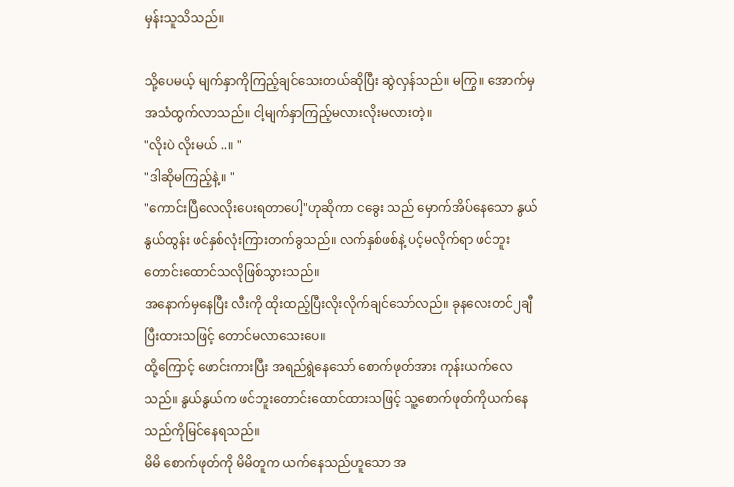မှန်းသူသိသည်။

သို့ပေမယ့် မျက်နှာကိုကြည့်ချင်သေးတယ်ဆိုပြီး ဆွဲလှန်သည်။ မကြွ။ အောက်မှ အသံထွက်လာသည်။ ငါ့မျက်နှာကြည့်မလားလိုးမလားတဲ့။
"လိုးပဲ လိုးမယ် ..။ "
"ဒါဆိုမကြည့်နဲ့။ "
"ကောင်းပြီလေလိုးပေးရတာပေါ့"ဟုဆိုကာ ငခွေး သည် မှောက်အိပ်နေသော နွယ်နွယ်ထွန်း ဖင်နှစ်လုံးကြားတက်ခွသည်။ လက်နှစ်ဖစ်နဲ့ ပင့်မလိုက်ရာ ဖင်ဘူးတောင်းထောင်သလိုဖြစ်သွားသည်။
အနောက်မှနေပြီး လီးကို ထိုးထည့်ပြီးလိုးလိုက်ချင်သော်လည်။ ခုနလေးတင်၂ချီပြီးထားသဖြင့် တောင်မလာသေးပေ။
ထို့ကြောင့် ဖောင်းကားပြီး အရည်ရွဲနေသော် စောက်ဖုတ်အား ကုန်းယက်လေသည်။ နွယ်နွယ်က ဖင်ဘူးတောင်းထောင်ထားသဖြင့် သူ့စောက်ဖုတ်ကိုယက်နေသည်ကိုမြင်နေရသည်။
မိမိ စောက်ဖုတ်ကို မိမိတူက ယက်နေသည်ဟူသော အ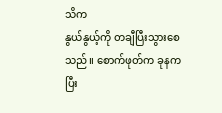သိက
နွယ်နွယ့်ကို တချီပြီးသွားစေသည်။ စောက်ဖုတ်က ခုနက ပြီး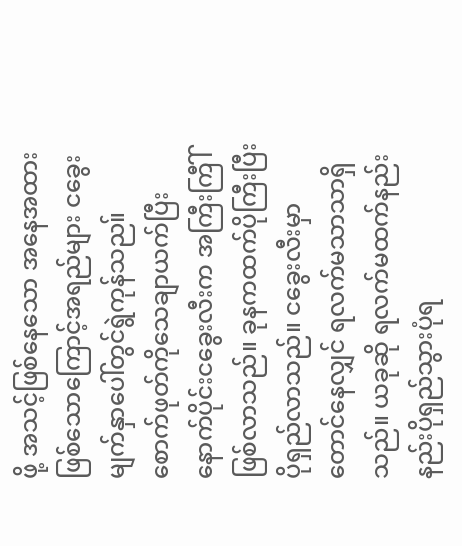ဖို့ အသင့်ဖြစ်နေသော အနေအထားဖြစ်သောကြောင့်အရည်များ ငခွေးမျက်နှာပေါ်တွင်ရွဲကုန်သည။်
စောက်ဖုတ်ကိုသေချာယက်ပြီးနောက်ပိုင်းငခွေးလီးက အကြီးကြီါ်ဖြစ်လာသည်။ ခုနကထက်ပိုကြီးပြီးပိုရှည်လာသည်။ ငခွေးလီးမှာ တောင်နေလျှင် ရလက်မသာသာရှိသည်။ ယခုဆို ရလက်မထက်နည်းနည်းပိုရှည်သွားပုံရ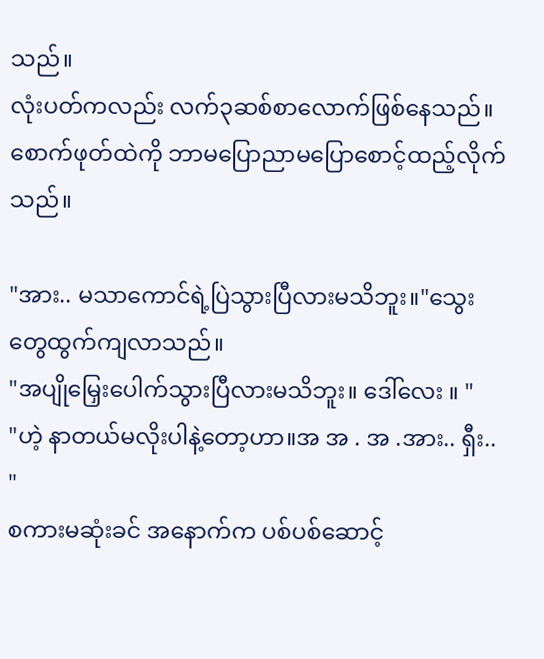သည်။
လုံးပတ်ကလည်း လက်၃ဆစ်စာလောက်ဖြစ်နေသည်။ စောက်ဖုတ်ထဲကို ဘာမပြောညာမပြောစောင့်ထည့်လိုက်သည်။

"အား.. မသာကောင်ရဲ့ပြဲသွားပြီလားမသိဘူး။"သွေးတွေထွက်ကျလာသည်။
"အပျိုမြှေးပေါက်သွားပြီလားမသိဘူး။ ဒေါ်လေး ။ "
"ဟဲ့ နာတယ်မလိုးပါနဲ့တော့ဟာ။အ အ . အ .အား.. ရှီး.. "
စကားမဆုံးခင် အနောက်က ပစ်ပစ်ဆောင့်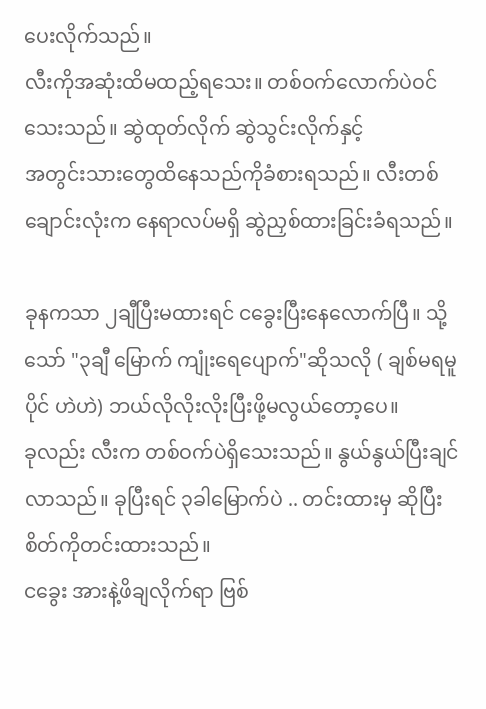ပေးလိုက်သည်။
လီးကိုအဆုံးထိမထည့်ရသေး။ တစ်ဝက်လောက်ပဲဝင်သေးသည်။ ဆွဲထုတ်လိုက် ဆွဲသွင်းလိုက်နှင့်
အတွင်းသားတွေထိနေသည်ကိုခံစားရသည်။ လီးတစ်ချောင်းလုံးက နေရာလပ်မရှိ ဆွဲညှစ်ထားခြင်းခံရသည်။

ခုနကသာ ၂ချီပြီးမထားရင် ငခွေးပြီးနေလောက်ပြီ။ သို့သော် "၃ချီ မြောက် ကျုံးရေပျောက်"ဆိုသလို ( ချစ်မရမူပိုင် ဟဲဟဲ) ဘယ်လိုလိုးလိုးပြီးဖို့မလွယ်တော့ပေ။
ခုလည်း လီးက တစ်ဝက်ပဲရှိသေးသည်။ နွယ်နွယ်ပြီးချင်လာသည်။ ခုပြီးရင် ၃ခါမြောက်ပဲ .. တင်းထားမှ ဆိုပြီးစိတ်ကိုတင်းထားသည်။
ငခွေး အားနဲ့ဖိချလိုက်ရာ ဗြစ်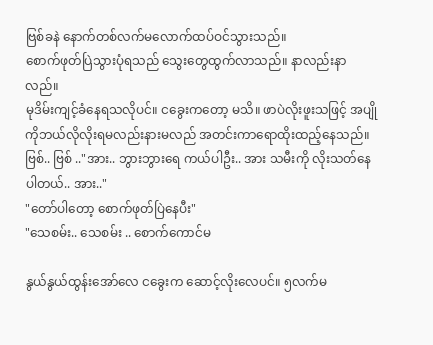ဗြစ်ခနဲ နောက်တစ်လက်မလောက်ထပ်ဝင်သွားသည်။
စောက်ဖုတ်ပြဲသွားပုံရသည် သွေးတွေထွက်လာသည်။ နာလည်းနာလည်။
မုဒိမ်းကျင့်ခံနေရသလိုပင်။ ငခွေးကတော့ မသိ။ ဖာပဲလိုးဖူးသဖြင့် အပျိုကိုဘယ်လိုလိုးရမလည်းနားမလည် အတင်းကာရောထိုးထည့်နေသည်။
ဗြစ်.. ဗြစ် .."အား.. ဘွားဘွားရေ ကယ်ပါဦး.. အား သမီးကို လိုးသတ်နေပါတယ်.. အား.."
"တော်ပါတော့ စောက်ဖုတ်ပြဲနေပီး"
"သေစမ်း.. သေစမ်း .. စောက်ကောင်မ

နွယ်နွယ်ထွန်းအော်လေ ငခွေးက ဆောင့်လိုးလေပင်။ ၅လက်မ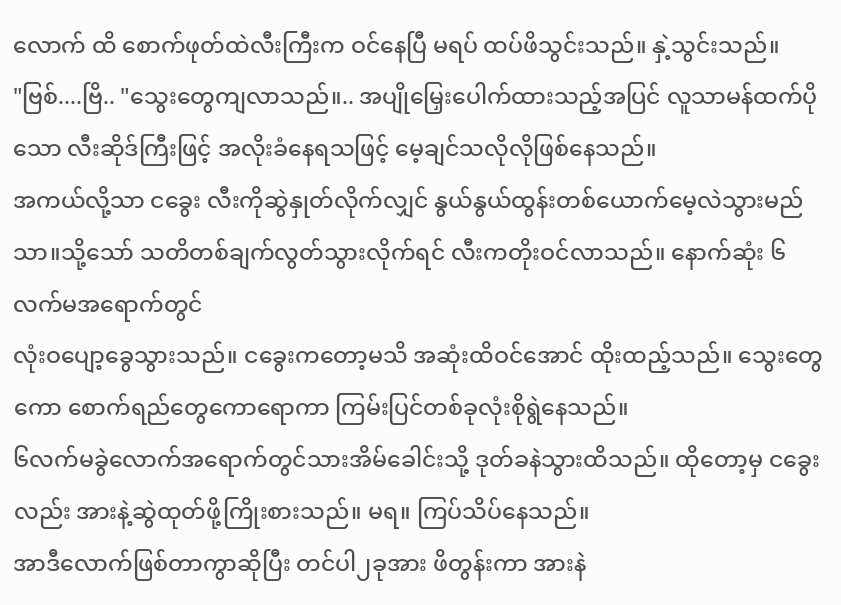လောက် ထိ စောက်ဖုတ်ထဲလီးကြီးက ဝင်နေပြီ မရပ် ထပ်ဖိသွင်းသည်။ နှဲ့သွင်းသည်။
"ဗြစ်....ဗြိ.. "သွေးတွေကျလာသည်။.. အပျိုမြှေးပေါက်ထားသည့်အပြင် လူသာမန်ထက်ပိုသော လီးဆိုဒ်ကြီးဖြင့် အလိုးခံနေရသဖြင့် မေ့ချင်သလိုလိုဖြစ်နေသည်။
အကယ်လို့သာ ငခွေး လီးကိုဆွဲနှုတ်လိုက်လျှင် နွယ်နွယ်ထွန်းတစ်ယောက်မေ့လဲသွားမည်သာ။သို့သော် သတိတစ်ချက်လွတ်သွားလိုက်ရင် လီးကတိုးဝင်လာသည်။ နောက်ဆုံး ၆လက်မအရောက်တွင်
လုံးဝပျော့ခွေသွားသည်။ ငခွေးကတော့မသိ အဆုံးထိဝင်အောင် ထိုးထည့်သည်။ သွေးတွေကော စောက်ရည်တွေကောရောကာ ကြမ်းပြင်တစ်ခုလုံးစိုရွဲနေသည်။
၆လက်မခွဲလောက်အရောက်တွင်သားအိမ်ခေါင်းသို့ ဒုတ်ခနဲသွားထိသည်။ ထိုတော့မှ ငခွေးလည်း အားနဲ့ဆွဲထုတ်ဖို့ကြိုးစားသည်။ မရ။ ကြပ်သိပ်နေသည်။
အာဒီလောက်ဖြစ်တာကွာဆိုပြီး တင်ပါ၂ခုအား ဖိတွန်းကာ အားနဲ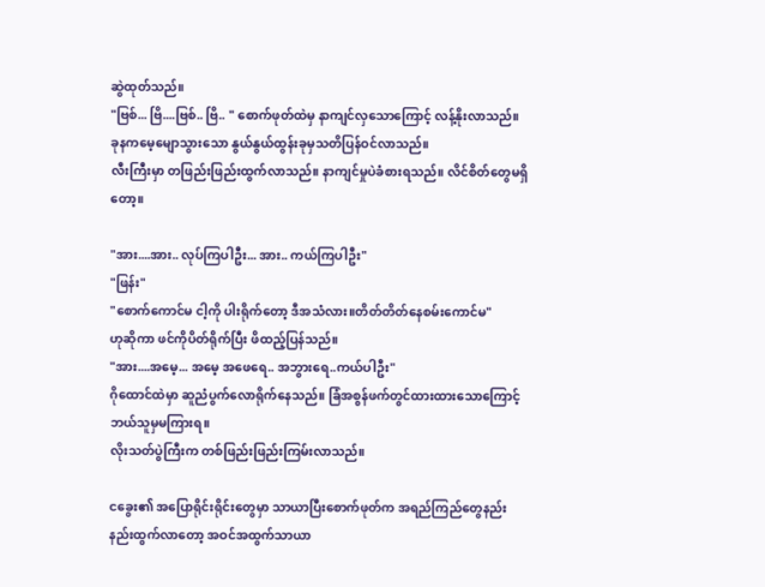ဆွဲထုတ်သည်။
"ဗြစ်... ဗြိ....ဗြစ်.. ဗြိ.. " စောက်ဖုတ်ထဲမှ နာကျင်လှသောကြောင့် လန့်နိုးလာသည်။ ခုနကမေ့မျောသွားသော နွယ်နွယ်ထွန်းခုမှသတိပြန်ဝင်လာသည်။
လီးကြီးမှာ တဖြည်းဖြည်းထွက်လာသည်။ နာကျင်မှုပဲခံစားရသည်။ လိင်စိတ်တွေမရှိတော့။

"အား....အား.. လုပ်ကြပါဦး... အား.. ကယ်ကြပါဦး"
"ဖြန်း"
"စောက်ကောင်မ ငါ့ကို ပါးရိုက်တော့ ဒီအသံလား။တိတ်တိတ်နေစမ်းကောင်မ"
ဟုဆိုကာ ဖင်ကိုပိတ်ရိုက်ပြီး ဖိထည့်ပြန်သည်။
"အား....အမေ့... အမေ့ အဖေရေ.. အဘွားရေ..ကယ်ပါဦး"
ဂိုထောင်ထဲမှာ ဆူညံပွက်လောရိုက်နေသည်။ ခြံအစွန်ဖက်တွင်ထားထားသောကြောင့်ဘယ်သူမှမကြားရ။
လိုးသတ်ပွဲကြီးက တစ်ဖြည်းဖြည်းကြမ်းလာသည်။

ငခွေး၏ အပြောရိုင်းရိုင်းတွေမှာ သာယာပြီးစောက်ဖုတ်က အရည်ကြည်တွေနည်းနည်းထွက်လာတော့ အဝင်အထွက်သာယာ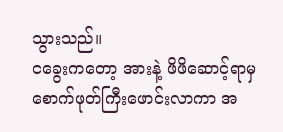သွားသည်။
ငခွေးကတော့ အားနဲ့ ဖိဖိဆောင့်ရာမှ စောက်ဖုတ်ကြီးဖောင်းလာကာ အ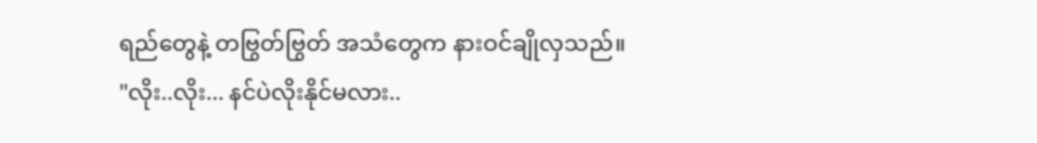ရည်တွေနဲ့ တဗြွတ်ဗြွတ် အသံတွေက နားဝင်ချိုလှသည်။
"လိုး..လိုး... နင်ပဲလိုးနိုင်မလား..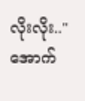လိုးလိုး.."
အောက်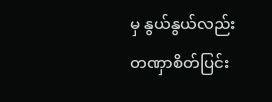မှ နွယ်နွယ်လည်း တဏှာစိတ်ပြင်း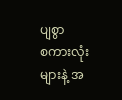ပျစွာ
စကားလုံးများနဲ့ အ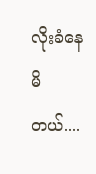လိုးခံနေမိတယ်....